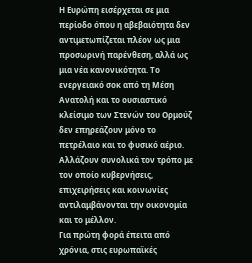Η Ευρώπη εισέρχεται σε μια περίοδο όπου η αβεβαιότητα δεν αντιμετωπίζεται πλέον ως μια προσωρινή παρένθεση, αλλά ως μια νέα κανονικότητα. Το ενεργειακό σοκ από τη Μέση Ανατολή και το ουσιαστικό κλείσιμο των Στενών του Ορμούζ δεν επηρεάζουν μόνο το πετρέλαιο και το φυσικό αέριο. Αλλάζουν συνολικά τον τρόπο με τον οποίο κυβερνήσεις, επιχειρήσεις και κοινωνίες αντιλαμβάνονται την οικονομία και το μέλλον.
Για πρώτη φορά έπειτα από χρόνια, στις ευρωπαϊκές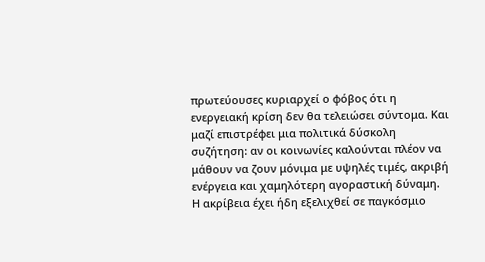πρωτεύουσες κυριαρχεί ο φόβος ότι η ενεργειακή κρίση δεν θα τελειώσει σύντομα. Και μαζί επιστρέφει μια πολιτικά δύσκολη συζήτηση: αν οι κοινωνίες καλούνται πλέον να μάθουν να ζουν μόνιμα με υψηλές τιμές, ακριβή ενέργεια και χαμηλότερη αγοραστική δύναμη.
Η ακρίβεια έχει ήδη εξελιχθεί σε παγκόσμιο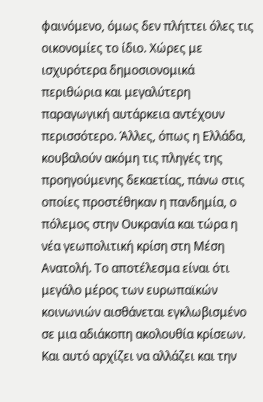φαινόμενο, όμως δεν πλήττει όλες τις οικονομίες το ίδιο. Χώρες με ισχυρότερα δημοσιονομικά περιθώρια και μεγαλύτερη παραγωγική αυτάρκεια αντέχουν περισσότερο. Άλλες, όπως η Ελλάδα, κουβαλούν ακόμη τις πληγές της προηγούμενης δεκαετίας, πάνω στις οποίες προστέθηκαν η πανδημία, ο πόλεμος στην Ουκρανία και τώρα η νέα γεωπολιτική κρίση στη Μέση Ανατολή. Το αποτέλεσμα είναι ότι μεγάλο μέρος των ευρωπαϊκών κοινωνιών αισθάνεται εγκλωβισμένο σε μια αδιάκοπη ακολουθία κρίσεων. Και αυτό αρχίζει να αλλάζει και την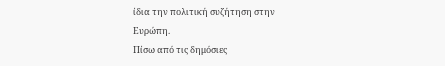ίδια την πολιτική συζήτηση στην Ευρώπη.
Πίσω από τις δημόσιες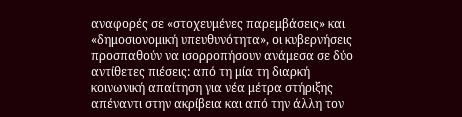αναφορές σε «στοχευμένες παρεμβάσεις» και «δημοσιονομική υπευθυνότητα», οι κυβερνήσεις προσπαθούν να ισορροπήσουν ανάμεσα σε δύο αντίθετες πιέσεις: από τη μία τη διαρκή κοινωνική απαίτηση για νέα μέτρα στήριξης απέναντι στην ακρίβεια και από την άλλη τον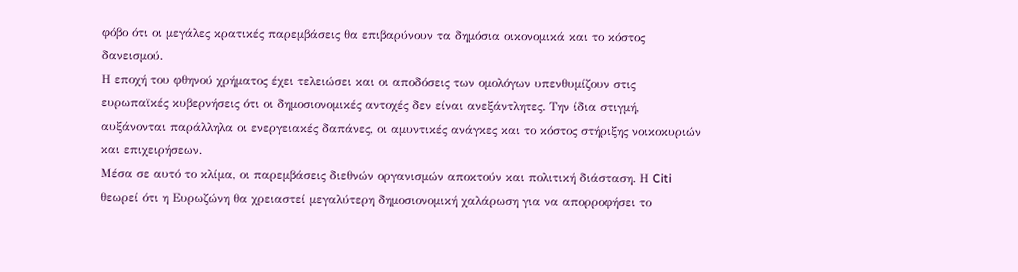φόβο ότι οι μεγάλες κρατικές παρεμβάσεις θα επιβαρύνουν τα δημόσια οικονομικά και το κόστος δανεισμού.
Η εποχή του φθηνού χρήματος έχει τελειώσει και οι αποδόσεις των ομολόγων υπενθυμίζουν στις ευρωπαϊκές κυβερνήσεις ότι οι δημοσιονομικές αντοχές δεν είναι ανεξάντλητες. Την ίδια στιγμή, αυξάνονται παράλληλα οι ενεργειακές δαπάνες, οι αμυντικές ανάγκες και το κόστος στήριξης νοικοκυριών και επιχειρήσεων.
Μέσα σε αυτό το κλίμα, οι παρεμβάσεις διεθνών οργανισμών αποκτούν και πολιτική διάσταση. Η Citi θεωρεί ότι η Ευρωζώνη θα χρειαστεί μεγαλύτερη δημοσιονομική χαλάρωση για να απορροφήσει το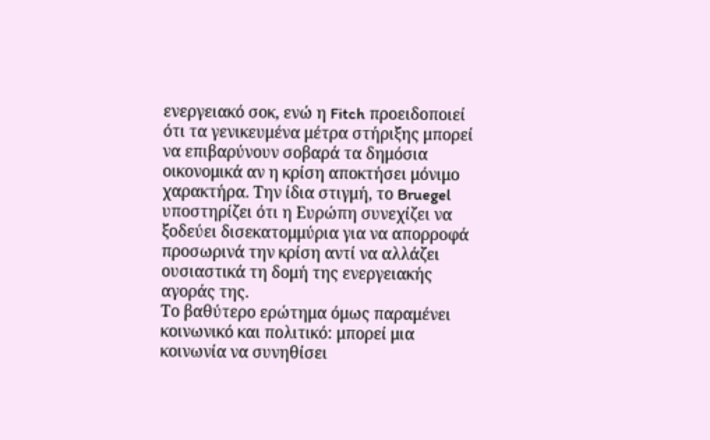ενεργειακό σοκ, ενώ η Fitch προειδοποιεί ότι τα γενικευμένα μέτρα στήριξης μπορεί να επιβαρύνουν σοβαρά τα δημόσια οικονομικά αν η κρίση αποκτήσει μόνιμο χαρακτήρα. Την ίδια στιγμή, το Bruegel υποστηρίζει ότι η Ευρώπη συνεχίζει να ξοδεύει δισεκατομμύρια για να απορροφά προσωρινά την κρίση αντί να αλλάζει ουσιαστικά τη δομή της ενεργειακής αγοράς της.
Το βαθύτερο ερώτημα όμως παραμένει κοινωνικό και πολιτικό: μπορεί μια κοινωνία να συνηθίσει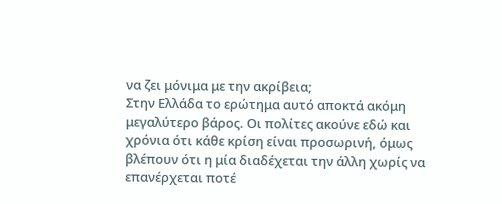να ζει μόνιμα με την ακρίβεια;
Στην Ελλάδα το ερώτημα αυτό αποκτά ακόμη μεγαλύτερο βάρος. Οι πολίτες ακούνε εδώ και χρόνια ότι κάθε κρίση είναι προσωρινή, όμως βλέπουν ότι η μία διαδέχεται την άλλη χωρίς να επανέρχεται ποτέ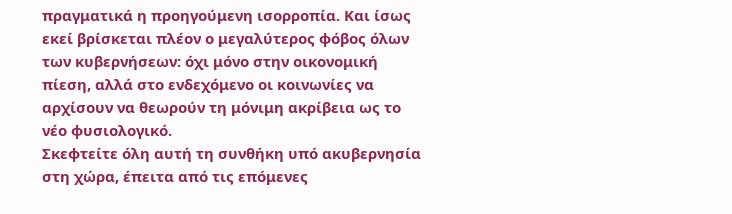πραγματικά η προηγούμενη ισορροπία. Και ίσως εκεί βρίσκεται πλέον ο μεγαλύτερος φόβος όλων των κυβερνήσεων: όχι μόνο στην οικονομική πίεση, αλλά στο ενδεχόμενο οι κοινωνίες να αρχίσουν να θεωρούν τη μόνιμη ακρίβεια ως το νέο φυσιολογικό.
Σκεφτείτε όλη αυτή τη συνθήκη υπό ακυβερνησία στη χώρα, έπειτα από τις επόμενες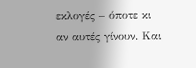εκλογές – όποτε κι αν αυτές γίνουν. Και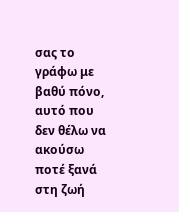σας το γράφω με βαθύ πόνο, αυτό που δεν θέλω να ακούσω ποτέ ξανά στη ζωή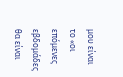μου είναι το «οι επόμενες εβδομάδες θα είναι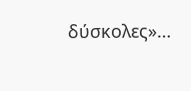δύσκολες»…